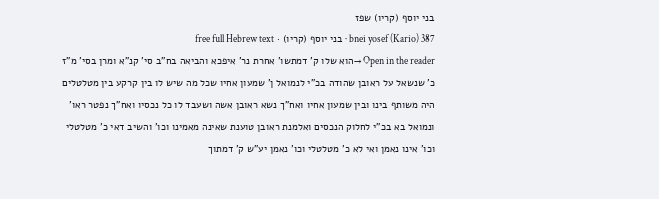בני יוסף (קריו) שפז
bnei yosef (Kario) 387 · בני יוסף (קריו) · free full Hebrew text
Open in the reader →הוא שלו ק' דמתשו' אחרת נר' איפכא והביאה בח"ב סי' קנ"א ומרן בסי' מ"ז כ' שנשאל על ראובן שהודה בכ"י לנמואל ן' שמעון אחיו שכל מה שיש לו בין קרקע בין מטלטלים היה משותף בינו ובין שמעון אחיו ואח"ך נשא ראובן אשה ושעבד לו כל נכסיו ואח"ך נפטר ראו' ונמואל בא בכ"י לחלוק הנכסים ואלמנת ראובן טוענת שאינה מאמינו וכו' והשיב דאי כ' מטלטלי וכו' אינו נאמן ואי לא כ' מטלטלי וכו' נאמן יע"ש ק' דמתוך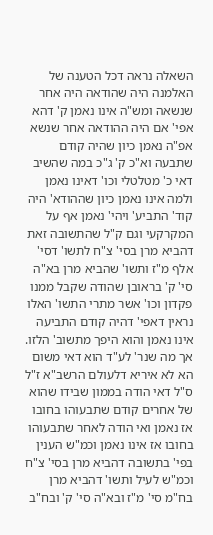השאלה נראה דכל הטענה של האלמנה היה שהודאה היה אחר שנשאה ומש"ה אינו נאמן ק' דהא אפי' אם היה ההודאה אחר שנשא אפ"ה נאמן כיון שהיה קודם שתבעה וא"כ ק' ג"כ במה שהשיב דאי כ' מטלטלי וכו' דאינו נאמן ולמה אינו נאמן כיון שההודא' היה קוד' התביע' ויהי' נאמן אף על המקרקעי וגם ק"ל שהתשובה זאת דהביא מרן בסי' צ"ח לתשו' דסי' אלף מ"ז ותשו' שהביא מרן בא"ה סי' ק' בראובן שהודה שקבל ממנו פקדון וכו' אשר מתרי התשו' האלו נראין דאפי' דהיה קודם התביעה אינו נאמן והוא היפך מתשוב' הלזו. אך מה שנר' לע"ד הוא דאי משום הא לא איריא דלעולם הרשב"א ז"ל ס"ל דאי הודה בממון שבידו שהוא של אחרים קודם שתבעוהו בחובו אז נאמן ואי הודה לאחר שתבעוהו בחובו אז אינו נאמן וכמ"ש הענין בפי' בתשובה דהביא מרן בסי' צ"ח וכמ"ש לעיל ותשו' דהביא מרן בח"מ סי' מ"ז ובא"ה סי' ק' ובח"ב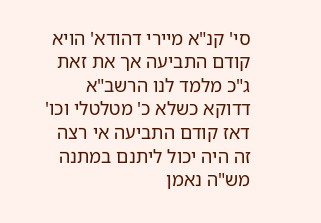סי' קנ"א מיירי דהודא' הויא קודם התביעה אך את זאת ג"כ מלמד לנו הרשב"א דדוקא כשלא כ' מטלטלי וכו' דאז קודם התביעה אי רצה זה היה יכול ליתנם במתנה מש"ה נאמן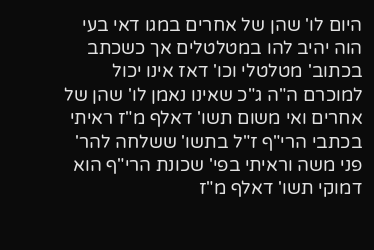היום לו' שהן של אחרים במגו דאי בעי הוה יהיב להו במטלטלים אך כשכתב בכתוב' מטלטלי וכו' דאז אינו יכול למוכרם ה"ה ג"כ שאינו נאמן לו' שהן של אחרים ואי משום תשו' דאלף מ"ז ראיתי בכתבי הרי"ף ז"ל בתשו' ששלחה להר' פני משה וראיתי בפי' שכונת הרי"ף הוא דמוקי תשו' דאלף מ"ז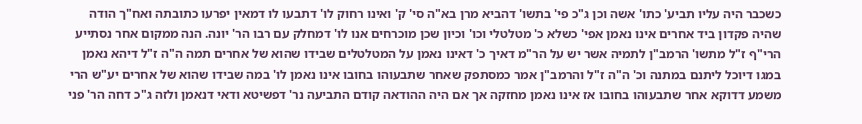כשכבר היה עליו תביע' כתו' אשה וכן ג"כ פי' בתשו' דהביא מרן בא"ה סי' ק' ואינו רחוק לו' דתבעו לו דמאין יפרעו כתובתה ואח"ך הודה שהיה פקדון ביד אחרים אינו נאמן אפי' כשלא כ' מטלטלי וכו' וכיון שכן מוכרחים אנו לו' דמחלק עם רבו הר' יונה. הנה ממקום אחר נסתייע הרי"ף ז"ל מתשו' הרמב"ן לתמיה אשר יש על הר"מ דאיך כ' דאינו נאמן על המטלטלים שבידו שהוא של אחרים תמה ה"ה ז"ל דיהא נאמן במגו דיוכל ליתנם במתנה וכ' ה"ה ז"ל והרמב"ן אמר כמסתפק שאחר שתבעוהו בחובו אינו נאמן לו' במה שבידו שהוא של אחרים יע"ש הרי משמע דדוקא אחר שתבעוהו בחובו אז אינו נאמן מחזקה אך אם היה ההודאה קודם התביעה נר' דפשיטא ודאי דנאמן ולזה ג"כ דחה הר' פני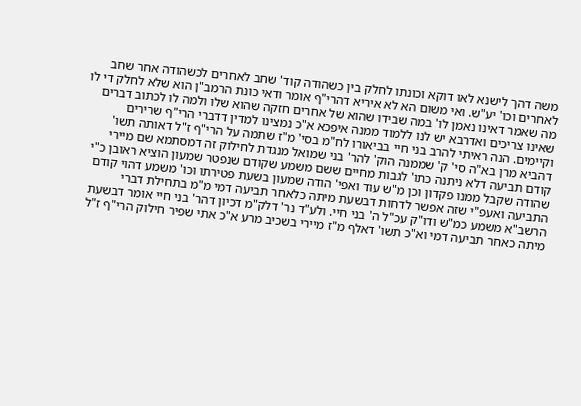משה דהך לישנא לאו דוקא וכונתו לחלק בין כשהודה קוד' שחב לאחרים לכשהודה אחר שחב לאחרים וכו' יע"ש. ואי משום הא לא איריא דהרי"ף אומר ודאי כונת הרמב"ן הוא שלא לחלק די לו מה שאמר דאינו נאמן לו' במה שבידו שהוא של אחרים חזקה שהוא שלו ולמה לו לכתוב דברים שאינו צריכים ואדרבא יש לנו ללמוד ממנה איפכא א"כ נמצינו למדין דדברי הרי"ף שרירים וקיימים. הנה ראיתי להרב בני חיי בביאורו לח"מ בסי' מ"ז שתמה על הרי"ף ז"ל דאותה תשו' דהביא מרן בא"ה סי' ק' שממנה הוק' להר' בני שמואל מנגדת לחילוק זה דמסתמא שם מיירי קודם תביעה דלא ניתנה כתו' לגבות מחיים ששם משמע שקודם שנפטר שמעון הוציא ראובן כ"י שהודה שקבל ממנו פקדון וכן מ"ש עוד ואפי' הודה שמעון בשעת פטירתו וכו' משמע דהוי קודם התביעה ואעפ"י שזה אפשר לדחות דבשעת מיתה כלאחר תביעה דמי מ"מ בתחילת דברי הרשב"א משמע כמ"ש ודו"ק עכ"ל ה' בני חיי. ולע"ד נר' דלק"מ דכיון דהר' בני חיי אומר דבשעת מיתה כאחר תביעה דמי וא"כ תשו' דאלף מ"ז מיירי בשכיב מרע א"כ אתי שפיר חילוק הרי"ף ז"ל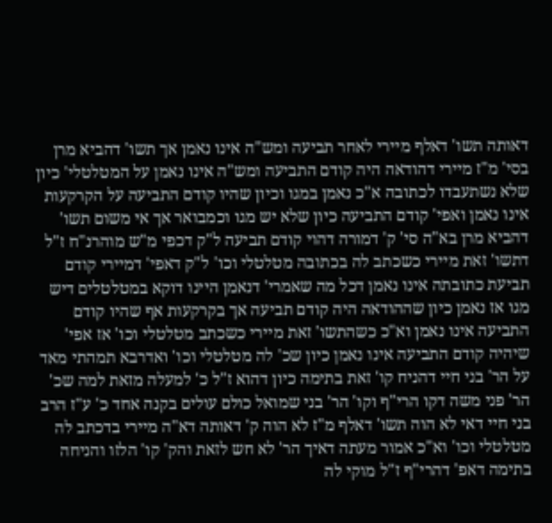דאותה תשו' דאלף מיירי לאחר תביעה ומש"ה אינו נאמן אך תשו' דהביא מרן בסי' מ"ז מיירי דהודאה היה קודם התביעה ומש"ה אינו נאמן על המטלטלי' כיון שלא נשתעבדו לכתובה א"כ נאמן במגו וכיון שהיו קודם התביעה על הקרקעות אינו נאמן ואפי' קודם התביעה כיון שלא יש מגו וכמבואר אך אי משום תשו' דהביא מרן בא"ה סי' ק' דמורה דהוי קודם תביעה ל"ק דכפי מ"ש מוהרנ"ח ז"ל דתשו' זאת מיירי כשכתב לה בכתובה מטלטלי וכו' ל"ק דאפי' דמיירי קודם תביעת כתובתה אינו נאמן דכל מה שאמרי' דנאמן היינו דוקא במטלטלים דיש מגו אז נאמן כיון שההודאה היה קודם תביעה אך בקרקעות אף שהיו קודם התביעה אינו נאמן וא"כ כשהתשו' זאת מיירי כשכתב מטלטלי וכו' אז אפי' שיהיה קודם התביעה אינו נאמן כיון שכ' לה מטלטלי וכו' ואדרבא תמהתי מאד על הר' בני חיי דהניח קו' זאת בתימה כיון דהוא ז"ל כ' למעלה מזאת למה שכ' הר' פני משה דקו הרי"ף וקו' הר' בני שמואל כולם עולים בקנה אחד כ' ע"ז הרב בני חיי דאי לא הוה תשו' דאלף מ"ז לא הוה ק' דאותה דא"ה מיירי בדכתב לה מטלטלי וכו' וא"כ אמור מעתה דאיך הר' לא חש לזאת והק' קו' הלזו והניחה בתימה דאפ' דהרי"ף ז"ל מוקי לה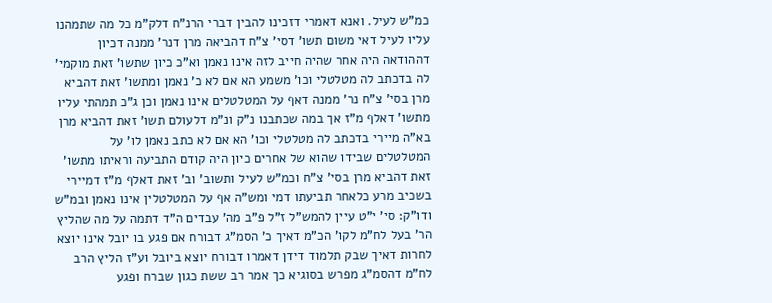כמ"ש לעיל. ואנא דאמרי דזכינו להבין דברי הרנ"ח דלק"מ כל מה שתמהנו עליו לעיל דאי משום תשו' דסי' צ"ח דהביאה מרן דנר' ממנה דכיון דההודאה היה אחר שהיה חייב לזה אינו נאמן וא"כ כיון שתשו' זאת מוקמי' לה בדכתב לה מטלטלי וכו' משמע הא אם לא כ' נאמן ומתשו' זאת דהביא מרן בסי' צ"ח נר' ממנה דאף על המטלטלים אינו נאמן וכן ג"כ תמהתי עליו מתשו' דאלף מ"ז אך במה שכתבנו נ"ק ונ"מ דלעולם תשו' זאת דהביא מרן בא"ה מיירי בדכתב לה מטלטלי וכו' הא אם לא כתב נאמן לו' על המטלטלים שבידו שהוא של אחרים כיון היה קודם התביעה וראיתו מתשו' זאת דהביא מרן בסי' צ"ח וכמ"ש לעיל ותשוב' וב' זאת דאלף מ"ז דמיירי בשכיב מרע כלאחר תביעתו דמי ומש"ה אף על המטלטלין אינו נאמן ובמ"ש ודו"ק: סי' י"ט עיין להמש"ל ז"ל פ"ב מה' עבדים ה"ד דתמה על מה שהליץ הר' בעל לח"מ לקו' הכ"מ דאיך כ' הסמ"ג דבורח אם פגע בו יובל אינו יוצא לחרות דאיך שבק תלמוד דידן דאמרו דבורח יוצא ביובל וע"ז הליץ הרב לח"מ דהסמ"ג מפרש בסוגיא כך אמר רב ששת כגון שברח ופגע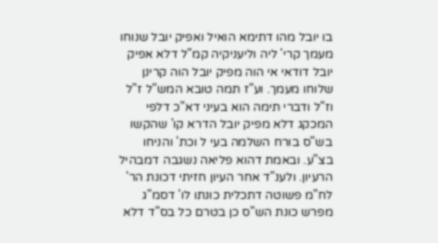בו יובל מהו דתימא הואיל ואפיק יובל שנוחו מעמך קרי' ליה וליעניקיה קמ"ל דלא אפיק יובל דודאי אי הוה מפיק יובל הוה קרינן שלוחו מעמך. וע"ז תמה טובא המש"ל ז"ל וז"ל ודברי תימה הוא בעיני דא"כ דלפי המכקג דלא מפיק יובל הדרא קו' שהקשו בש"ס בורח השלמה בעי ל וכת' והניחו בצ"ע. ובאמת דהוא פליאה נשגבה דמבהיל הרעיון. ולענ"ד אחר העיון חזיתי דכונת הר' לח"מ פשוטה דתכלית כונתו לו' דסמ"ג מפרש כונת הש"ס כן בטרם כל בס"ד דלא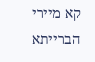קא מיירי הברייתא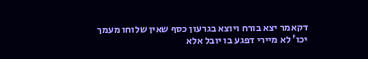דקאמר יצא בורח ויוצא בגרעון כסף שאין שלוחו מעמך יכו' לא מיירי דפגע בו יובל אלא